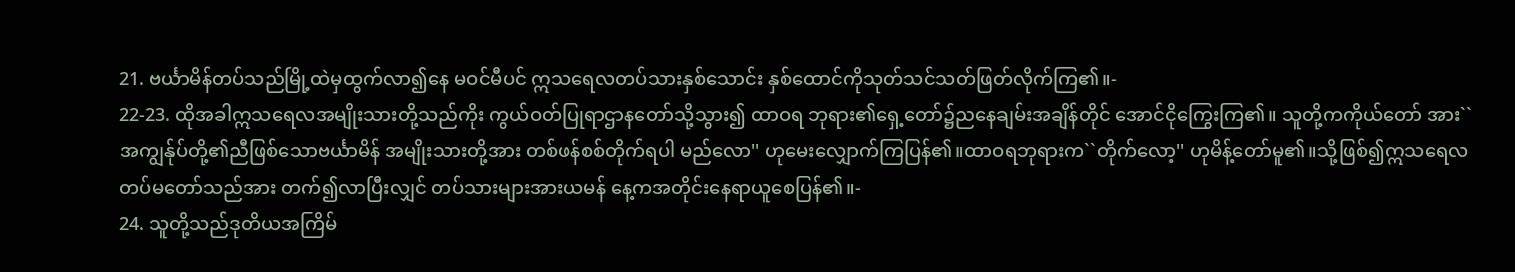21. ဗင်္ယာမိန်တပ်သည်မြို့ထဲမှထွက်လာ၍နေ မဝင်မီပင် ဣသရေလတပ်သားနှစ်သောင်း နှစ်ထောင်ကိုသုတ်သင်သတ်ဖြတ်လိုက်ကြ၏။-
22-23. ထိုအခါဣသရေလအမျိုးသားတို့သည်ကိုး ကွယ်ဝတ်ပြုရာဌာနတော်သို့သွား၍ ထာဝရ ဘုရား၏ရှေ့တော်၌ညနေချမ်းအချိန်တိုင် အောင်ငိုကြွေးကြ၏။ သူတို့ကကိုယ်တော် အား``အကျွန်ုပ်တို့၏ညီဖြစ်သောဗင်္ယာမိန် အမျိုးသားတို့အား တစ်ဖန်စစ်တိုက်ရပါ မည်လော'' ဟုမေးလျှောက်ကြပြန်၏။ထာဝရဘုရားက``တိုက်လော့'' ဟုမိန့်တော်မူ၏။သို့ဖြစ်၍ဣသရေလတပ်မတော်သည်အား တက်၍လာပြီးလျှင် တပ်သားများအားယမန် နေ့ကအတိုင်းနေရာယူစေပြန်၏။-
24. သူတို့သည်ဒုတိယအကြိမ်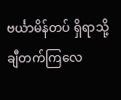ဗင်္ယာမိန်တပ် ရှိရာသို့ချီတက်ကြလေ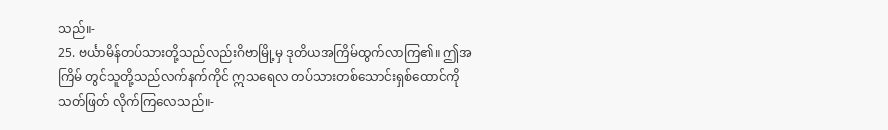သည်။-
25. ဗင်္ယာမိန်တပ်သားတို့သည်လည်းဂိဗာမြို့မှ ဒုတိယအကြိမ်ထွက်လာကြ၏။ ဤအကြိမ် တွင်သူတို့သည်လက်နက်ကိုင် ဣသရေလ တပ်သားတစ်သောင်းရှစ်ထောင်ကိုသတ်ဖြတ် လိုက်ကြလေသည်။-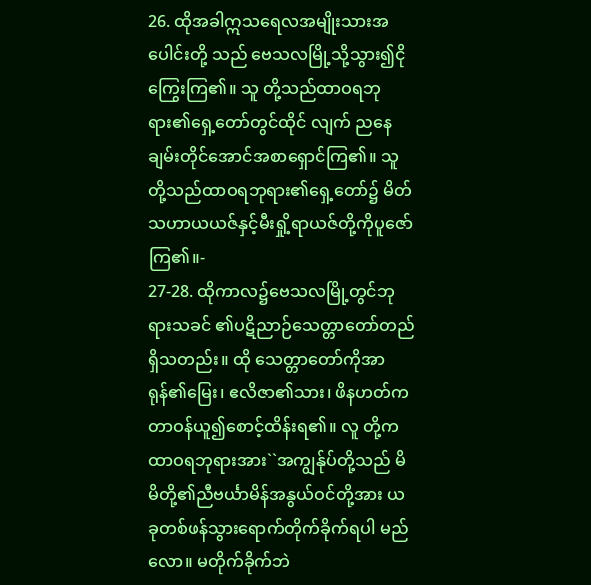26. ထိုအခါဣသရေလအမျိုးသားအပေါင်းတို့ သည် ဗေသလမြို့သို့သွား၍ငိုကြွေးကြ၏။ သူ တို့သည်ထာဝရဘုရား၏ရှေ့တော်တွင်ထိုင် လျက် ညနေချမ်းတိုင်အောင်အစာရှောင်ကြ၏။ သူတို့သည်ထာဝရဘုရား၏ရှေ့တော်၌ မိတ် သဟာယယဇ်နှင့်မီးရှို့ရာယဇ်တို့ကိုပူဇော် ကြ၏။-
27-28. ထိုကာလ၌ဗေသလမြို့တွင်ဘုရားသခင် ၏ပဋိညာဉ်သေတ္တာတော်တည်ရှိသတည်း။ ထို သေတ္တာတော်ကိုအာရုန်၏မြေး၊ ဧလိဇာ၏သား၊ ဖိနဟတ်ကတာဝန်ယူ၍စောင့်ထိန်းရ၏။ လူ တို့ကထာဝရဘုရားအား``အကျွန်ုပ်တို့သည် မိမိတို့၏ညီဗင်္ယာမိန်အနွယ်ဝင်တို့အား ယခုတစ်ဖန်သွားရောက်တိုက်ခိုက်ရပါ မည်လော။ မတိုက်ခိုက်ဘဲ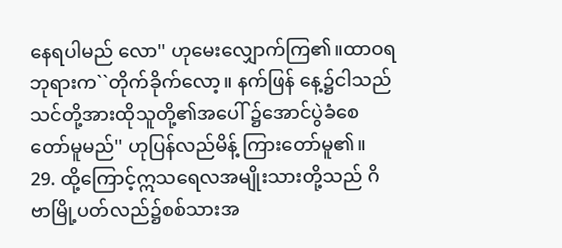နေရပါမည် လော'' ဟုမေးလျှောက်ကြ၏။ထာဝရဘုရားက``တိုက်ခိုက်လော့။ နက်ဖြန် နေ့၌ငါသည်သင်တို့အားထိုသူတို့၏အပေါ် ၌အောင်ပွဲခံစေတော်မူမည်'' ဟုပြန်လည်မိန့် ကြားတော်မူ၏။
29. ထို့ကြောင့်ဣသရေလအမျိုးသားတို့သည် ဂိဗာမြို့ပတ်လည်၌စစ်သားအ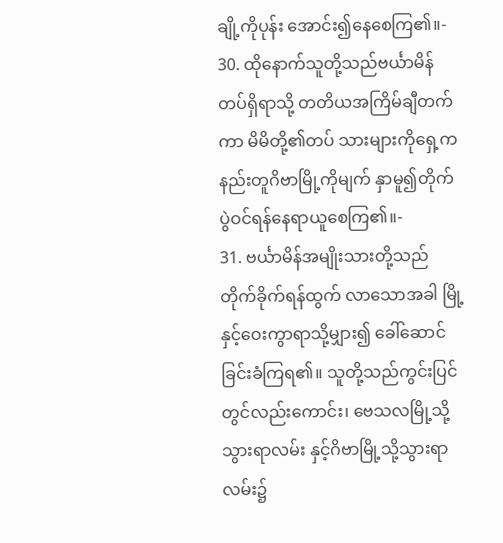ချို့ကိုပုန်း အောင်း၍နေစေကြ၏။-
30. ထိုနောက်သူတို့သည်ဗင်္ယာမိန်တပ်ရှိရာသို့ တတိယအကြိမ်ချီတက်ကာ မိမိတို့၏တပ် သားများကိုရှေ့ကနည်းတူဂိဗာမြို့ကိုမျက် နှာမူ၍တိုက်ပွဲဝင်ရန်နေရာယူစေကြ၏။-
31. ဗင်္ယာမိန်အမျိုးသားတို့သည်တိုက်ခိုက်ရန်ထွက် လာသောအခါ မြို့နှင့်ဝေးကွာရာသို့မျှား၍ ခေါ်ဆောင်ခြင်းခံကြရ၏။ သူတို့သည်ကွင်းပြင် တွင်လည်းကောင်း၊ ဗေသလမြို့သို့သွားရာလမ်း နှင့်ဂိဗာမြို့သို့သွားရာလမ်း၌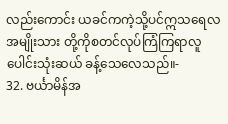လည်းကောင်း ယခင်ကကဲ့သို့ပင်ဣသရေလအမျိုးသား တို့ကိုစတင်လုပ်ကြံကြရာလူပေါင်းသုံးဆယ် ခန့်သေလေသည်။-
32. ဗင်္ယာမိန်အ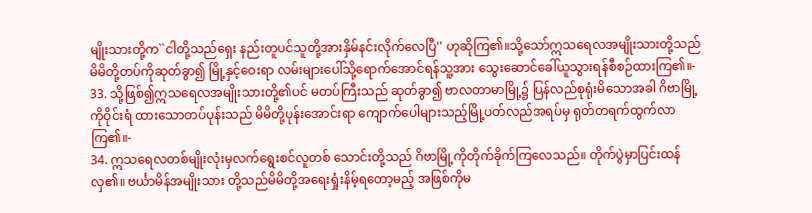မျိုးသားတို့က``ငါတို့သည်ရှေး နည်းတူပင်သူတို့အားနှိမ်နင်းလိုက်လေပြီ'' ဟုဆိုကြ၏။သို့သော်ဣသရေလအမျိုးသားတို့သည် မိမိတို့တပ်ကိုဆုတ်ခွာ၍ မြို့နှင့်ဝေးရာ လမ်းများပေါ်သို့ရောက်အောင်ရန်သူ့အား သွေးဆောင်ခေါ်ယူသွားရန်စီစဉ်ထားကြ၏။-
33. သို့ဖြစ်၍ဣသရေလအမျိုးသားတို့၏ပင် မတပ်ကြီးသည် ဆုတ်ခွာ၍ ဗာလတာမာမြို့၌ ပြန်လည်စုရုံးမိသောအခါ ဂိဗာမြို့ကိုဝိုင်းရံ ထားသောတပ်ပုန်းသည် မိမိတို့ပုန်းအောင်းရာ ကျောက်ပေါများသည့်မြို့ပတ်လည်အရပ်မှ ရုတ်တရက်ထွက်လာကြ၏။-
34. ဣသရေလတစ်မျိုးလုံးမှလက်ရွေးစင်လူတစ် သောင်းတို့သည် ဂိဗာမြို့ကိုတိုက်ခိုက်ကြလေသည်။ တိုက်ပွဲမှာပြင်းထန်လှ၏။ ဗင်္ယာမိန်အမျိုးသား တို့သည်မိမိတို့အရေးရှုံးနိမ့်ရတော့မည့် အဖြစ်ကိုမ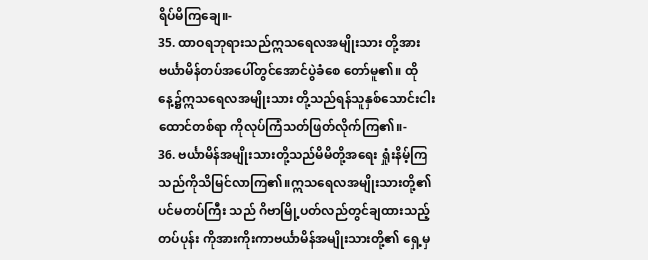ရိပ်မိကြချေ။-
35. ထာဝရဘုရားသည်ဣသရေလအမျိုးသား တို့အား ဗင်္ယာမိန်တပ်အပေါ်တွင်အောင်ပွဲခံစေ တော်မူ၏။ ထိုနေ့၌ဣသရေလအမျိုးသား တို့သည်ရန်သူနှစ်သောင်းငါးထောင်တစ်ရာ ကိုလုပ်ကြံသတ်ဖြတ်လိုက်ကြ၏။-
36. ဗင်္ယာမိန်အမျိုးသားတို့သည်မိမိတို့အရေး ရှုံးနိမ့်ကြသည်ကိုသိမြင်လာကြ၏။ဣသရေလအမျိုးသားတို့၏ပင်မတပ်ကြီး သည် ဂိဗာမြို့ပတ်လည်တွင်ချထားသည့်တပ်ပုန်း ကိုအားကိုးကာဗင်္ယာမိန်အမျိုးသားတို့၏ ရှေ့မှ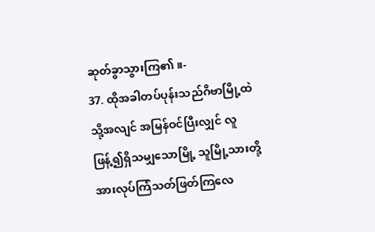ဆုတ်ခွာသွားကြ၏။-
37. ထိုအခါတပ်ပုန်းသည်ဂိဗာမြို့ထဲသို့အလျင် အမြန်ဝင်ပြီးလျှင် လူဖြန့်၍ရှိသမျှသောမြို့ သူမြို့သားတို့အားလုပ်ကြံသတ်ဖြတ်ကြလေ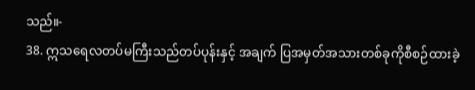သည်။-
38. ဣသရေလတပ်မကြီးသည်တပ်ပုန်းနှင့် အချက် ပြအမှတ်အသားတစ်ခုကိုစီစဉ်ထားခဲ့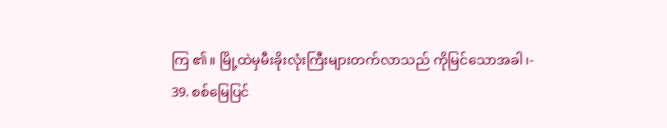ကြ ၏။ မြို့ထဲမှမီးခိုးလုံးကြီးများတက်လာသည် ကိုမြင်သောအခါ၊-
39. စစ်မြေပြင်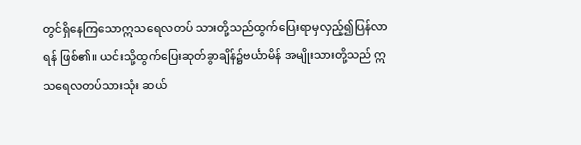တွင်ရှိနေကြသောဣသရေလတပ် သားတို့သည်ထွက်ပြေးရာမှလှည့်၍ပြန်လာရန် ဖြစ်၏။ ယင်းသို့ထွက်ပြေးဆုတ်ခွာချိန်၌ဗင်္ယာမိန် အမျိုးသားတို့သည် ဣသရေလတပ်သားသုံး ဆယ်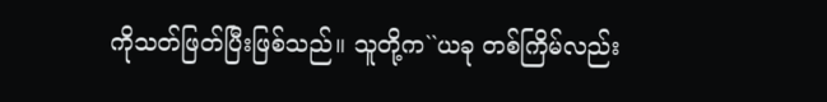ကိုသတ်ဖြတ်ပြီးဖြစ်သည်။ သူတို့က``ယခု တစ်ကြိမ်လည်း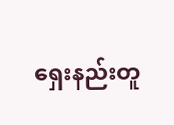ရှေးနည်းတူ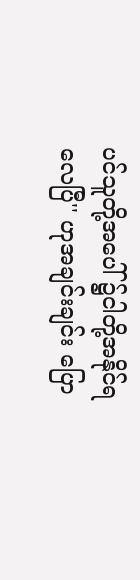ပင်သူတို့အပေါ် ၌ငါတို့အနိုင်ရလေပြီ'' ဟုအချင်းချင်း ပြော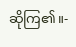ဆိုကြ၏။-